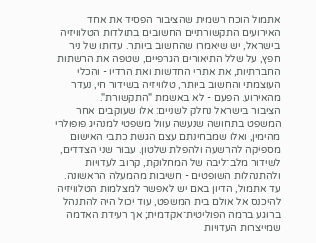אתמול הוכח רשמית שהציבור הפסיד את אחד האירועים התקשורתיים החשובים בתולדות הטלוויזיה בישראל, יש שיאמרו שהחשוב ביותר. עדותו של ניר חפץ, על שלל התיאורים הגרפיים, שטפה את הרשתות החברתיות, את אתרי החדשות ואת הרדיו - והכלי העוצמתי והחשוב ביותר, טלוויזיה בשידור חי, נעדר מהאירוע. הפעם - לא באשמת "התקשורת".
הציבור בישראל נחלק לשניים: אלו שעוקבים אחר המשפט בתחושה שנעשה עוול משפטי למנהיג פופולרי מהימין, ואלו שמבחינתם עצם הגשת כתבי האישום מספיקה להרשעה ולהפלת שלטון. עבור שני הצדדים, לשידור מלב־ליבה של המחלוקת, קרוב לעדויות ולהתנהלות השופטים - חשיבות מהמעלה הראשונה.
עד אתמול, הדיון באם יש לאפשר למצלמות הטלוויזיה להיכנס אל אולם בית המשפט, עוד יכול היה להתנהל ברוגע ברמה הפוליטית־אקדמית; אך רעידת האדמה שמייצרות העדויות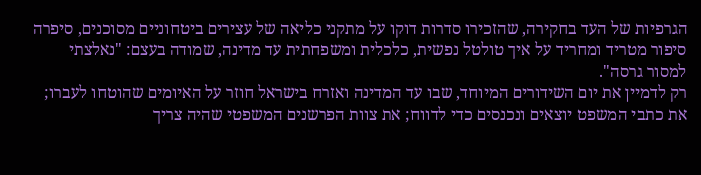הגרפיות של העד בחקירה, שהזכירו סדרות דוקו על מתקני כליאה של עצירים ביטחוניים מסוכנים, סיפרה סיפור מטריד ומחריד על איך טולטל נפשית, כלכלית ומשפחתית עד מדינה, שמודה בעצם: "נאלצתי למסור גרסה".
רק לדמיין את יום השידורים המיוחד, שבו עד המדינה ואזרח בישראל חוזר על האיומים שהוטחו לעברו; את כתבי המשפט יוצאים ונכנסים כדי לדווח; את צוות הפרשנים המשפטי שהיה צריך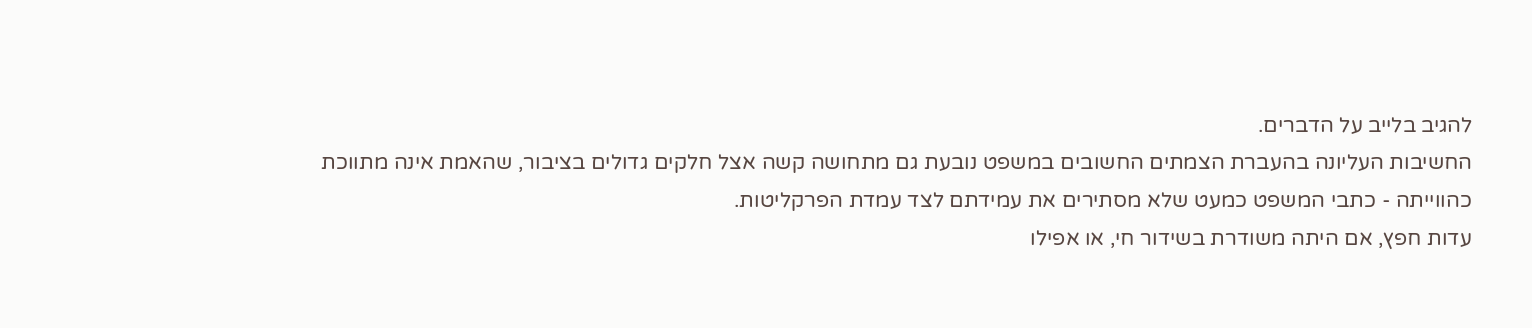להגיב בלייב על הדברים.
החשיבות העליונה בהעברת הצמתים החשובים במשפט נובעת גם מתחושה קשה אצל חלקים גדולים בציבור, שהאמת אינה מתווכת כהווייתה - כתבי המשפט כמעט שלא מסתירים את עמידתם לצד עמדת הפרקליטות.
עדות חפץ, אם היתה משודרת בשידור חי, או אפילו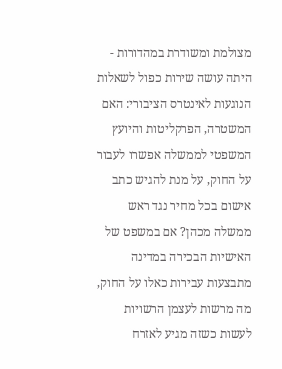מצולמת ומשודרת במהדורות - היתה עושה שירות כפול לשאלות הנוגעות לאינטרס הציבורי: האם המשטרה, הפרקליטות והיועץ המשפטי לממשלה אפשרו לעבור על החוק, על מנת להגיש כתב אישום בכל מחיר נגד ראש ממשלה מכהן? אם במשפט של האישיות הבכירה במדינה מתבצעות עבירות כאלו על החוק, מה מרשות לעצמן הרשויות לעשות כשזה מגיע לאזרח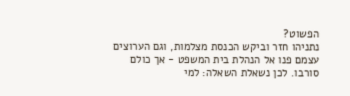הפשוט?
נתניהו חזר וביקש הכנסת מצלמות, וגם הערוצים עצמם פנו אל הנהלת בית המשפט - אך כולם סורבו. לכן נשאלת השאלה: למי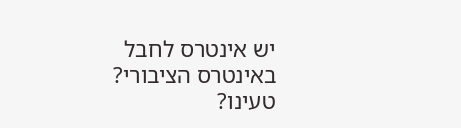יש אינטרס לחבל באינטרס הציבורי?
טעינו?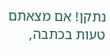נתקן! אם מצאתם טעות בכתבה,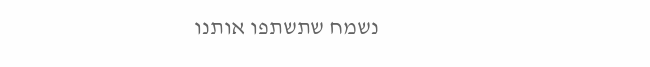נשמח שתשתפו אותנו